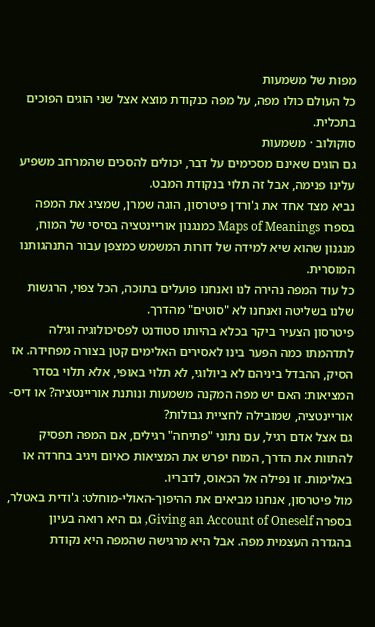מפות של משמעות
כל העולם כולו מפה, על מפה כנקודת מוצא אצל שני הוגים הפוכים בתכלית.
סוקולוב · משמעות
גם הוגים שאינם מסכימים על דבר, יכולים להסכים שהמרחב משפיע עלינו פנימה, אבל זה תלוי בנקודת המבט.
נביא מצד אחד את ג'ורדן פיטרסון, הוגה שמרן, שמציג את המפה בספרו Maps of Meanings כמנגנון אוריינטציה בסיסי של המוח, מנגנון שהוא שיא למידה של דורות המשמש כמצפן עבור התנהגותנו המוסרית.
כל עוד המפה נהירה לנו ואנחנו פועלים בתוכה, הכל צפוי, הרגשות שלנו בשליטה ואנחנו לא "סוטים" מהדרך.
פיטרסון הצעיר ביקר בכלא בהיותו סטודנט לפסיכולוגיה וגילה לתדהמתו כמה הפער בינו לאסירים האלימים קטן בצורה מפחידה. אז הסיק, ההבדל ביניהם לא ביולוגי, לא תלוי באופי, אלא תלוי בסדר המציאות: האם יש מפה המקנה משמעות ונותנת אוריינטציה? או דיס-אוריינטציה, שמובילה לחציית גבולות?
גם אצל אדם רגיל, עם נתוני "פתיחה" רגילים, אם המפה תפסיק להתוות את הדרך, המוח יפרש את המציאות כאיום ויגיב בחרדה או באלימות. זו נפילה אל הכאוס, לדבריו.
מול פיטרסון, אנחנו מביאים את ההיפוך-האולי-מוחלט: ג'ודית באטלר, בספרה Giving an Account of Oneself, גם היא רואה בעיון בהגדרה העצמית מפה. אבל היא מרגישה שהמפה היא נקודת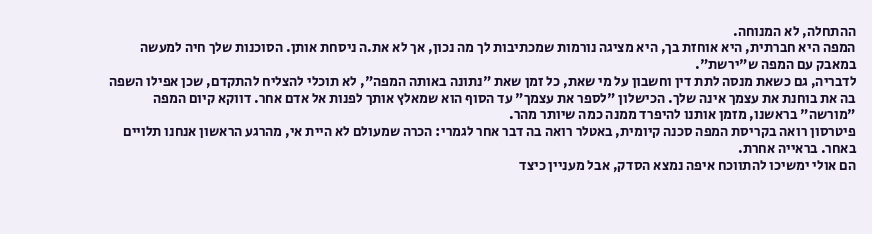ההתחלה, לא המנוחה.
המפה היא חברתית, היא אוחזת בך, היא מציגה נורמות שמכתיבות לך מה נכון, אך לא את.ה ניסחת אותן. הסוכנות שלך חיה למעשה במאבק עם המפה ש"ירשת".
לדבריה, גם כשאת מנסה לתת דין וחשבון על מי שאת, כל זמן שאת "נתונה באותה המפה", לא תוכלי להצליח להתקדם, שכן אפילו השפה בה את בוחנת את עצמך אינה שלך. הכישלון "לספר את עצמך" עד הסוף הוא שמאלץ אותך לפנות אל אדם אחר. דווקא קיום המפה "מורשה" בראשנו, מזמן אותנו להיפרד ממנה כמה שיותר מהר.
פיטרסון רואה בקריסת המפה סכנה קיומית, באטלר רואה בה דבר אחר לגמרי: הכרה שמעולם לא היית אי, מהרגע הראשון אנחנו תלויים באחר. בראייה אחרת.
הם אולי ימשיכו להתווכח איפה נמצא הסדק, אבל מעניין כיצד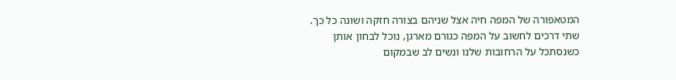המטאפורה של המפה חיה אצל שניהם בצורה חזקה ושונה כל כך.
שתי דרכים לחשוב על המפה כגורם מארגן, נוכל לבחון אותן כשנסתכל על הרחובות שלנו ונשים לב שבמקום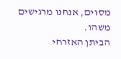מסוים, אנחנו מרגישים משהו.
הביתן האזרחי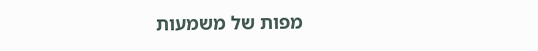מפות של משמעות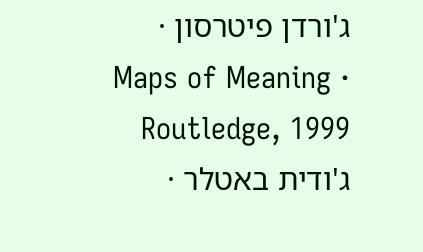ג'ורדן פיטרסון · Maps of Meaning · Routledge, 1999
ג'ודית באטלר ·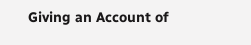Giving an Account of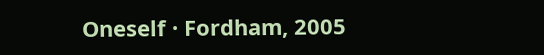Oneself · Fordham, 2005